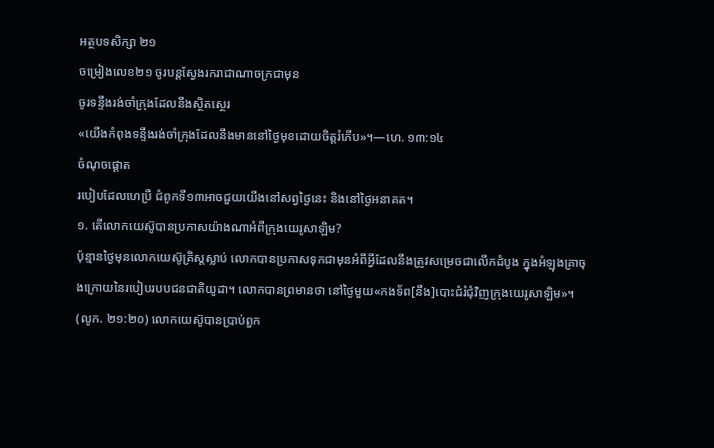អត្ថបទសិក្សា ២១
ចម្រៀងលេខ២១ ចូរបន្តស្វែងរករាជាណាចក្រជាមុន
ចូរទន្ទឹងរង់ចាំក្រុងដែលនឹងស្ថិតស្ថេរ
«យើងកំពុងទន្ទឹងរង់ចាំក្រុងដែលនឹងមាននៅថ្ងៃមុខដោយចិត្តរំភើប»។—ហេ. ១៣:១៤
ចំណុចផ្ដោត
របៀបដែលហេប្រឺ ជំពូកទី១៣អាចជួយយើងនៅសព្វថ្ងៃនេះ និងនៅថ្ងៃអនាគត។
១. តើលោកយេស៊ូបានប្រកាសយ៉ាងណាអំពីក្រុងយេរូសាឡិម?
ប៉ុន្មានថ្ងៃមុនលោកយេស៊ូគ្រិស្តស្លាប់ លោកបានប្រកាសទុកជាមុនអំពីអ្វីដែលនឹងត្រូវសម្រេចជាលើកដំបូង ក្នុងអំឡុងគ្រាចុងក្រោយនៃរបៀបរបបជនជាតិយូដា។ លោកបានព្រមានថា នៅថ្ងៃមួយ«កងទ័ព[នឹង]បោះជំរំជុំវិញក្រុងយេរូសាឡិម»។ (លូក. ២១:២០) លោកយេស៊ូបានប្រាប់ពួក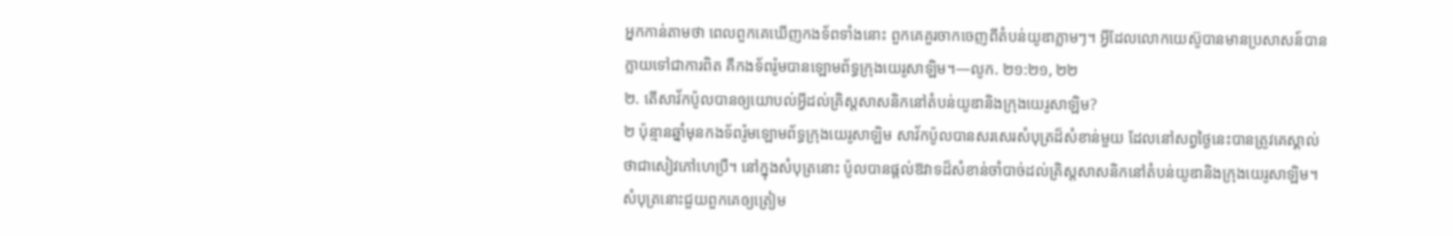អ្នកកាន់តាមថា ពេលពួកគេឃើញកងទ័ពទាំងនោះ ពួកគេគួរចាកចេញពីតំបន់យូឌាភ្លាមៗ។ អ្វីដែលលោកយេស៊ូបានមានប្រសាសន៍បានក្លាយទៅជាការពិត គឺកងទ័ពរ៉ូមបានឡោមព័ទ្ធក្រុងយេរូសាឡិម។—លូក. ២១:២១, ២២
២. តើសាវ័កប៉ូលបានឲ្យយោបល់អ្វីដល់គ្រិស្តសាសនិកនៅតំបន់យូឌានិងក្រុងយេរូសាឡិម?
២ ប៉ុន្មានឆ្នាំមុនកងទ័ពរ៉ូមឡោមព័ទ្ធក្រុងយេរូសាឡិម សាវ័កប៉ូលបានសរសេរសំបុត្រដ៏សំខាន់មួយ ដែលនៅសព្វថ្ងៃនេះបានត្រូវគេស្គាល់ថាជាសៀវភៅហេប្រឺ។ នៅក្នុងសំបុត្រនោះ ប៉ូលបានផ្ដល់ឱវាទដ៏សំខាន់ចាំបាច់ដល់គ្រិស្តសាសនិកនៅតំបន់យូឌានិងក្រុងយេរូសាឡិម។ សំបុត្រនោះជួយពួកគេឲ្យត្រៀម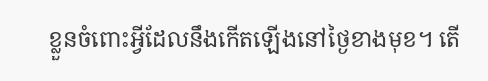ខ្លួនចំពោះអ្វីដែលនឹងកើតឡើងនៅថ្ងៃខាងមុខ។ តើ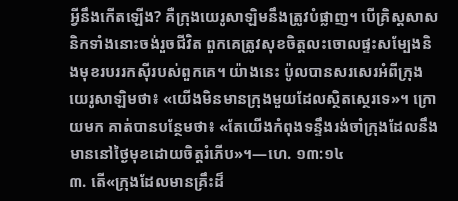អ្វីនឹងកើតឡើង? គឺក្រុងយេរូសាឡិមនឹងត្រូវបំផ្លាញ។ បើគ្រិស្តសាសនិកទាំងនោះចង់រួចជីវិត ពួកគេត្រូវសុខចិត្តលះចោលផ្ទះសម្បែងនិងមុខរបររកស៊ីរបស់ពួកគេ។ យ៉ាងនេះ ប៉ូលបានសរសេរអំពីក្រុងយេរូសាឡិមថា៖ «យើងមិនមានក្រុងមួយដែលស្ថិតស្ថេរទេ»។ ក្រោយមក គាត់បានបន្ថែមថា៖ «តែយើងកំពុងទន្ទឹងរង់ចាំក្រុងដែលនឹងមាននៅថ្ងៃមុខដោយចិត្តរំភើប»។—ហេ. ១៣:១៤
៣. តើ«ក្រុងដែលមានគ្រឹះដ៏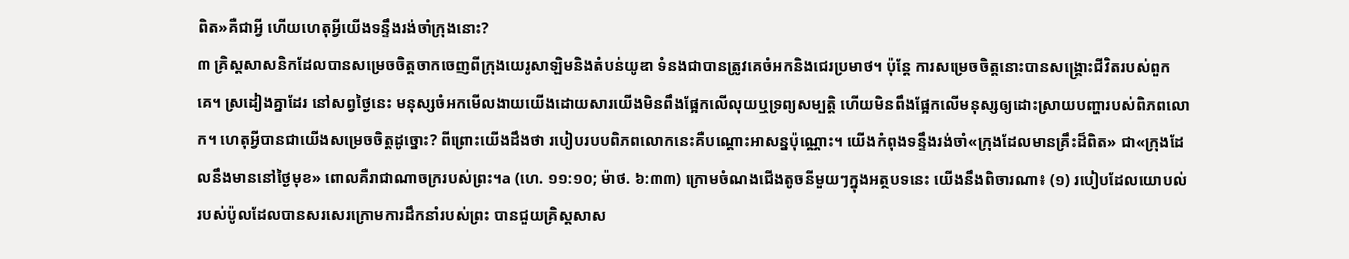ពិត»គឺជាអ្វី ហើយហេតុអ្វីយើងទន្ទឹងរង់ចាំក្រុងនោះ?
៣ គ្រិស្តសាសនិកដែលបានសម្រេចចិត្តចាកចេញពីក្រុងយេរូសាឡិមនិងតំបន់យូឌា ទំនងជាបានត្រូវគេចំអកនិងជេរប្រមាថ។ ប៉ុន្តែ ការសម្រេចចិត្តនោះបានសង្គ្រោះជីវិតរបស់ពួកគេ។ ស្រដៀងគ្នាដែរ នៅសព្វថ្ងៃនេះ មនុស្សចំអកមើលងាយយើងដោយសារយើងមិនពឹងផ្អែកលើលុយឬទ្រព្យសម្បត្តិ ហើយមិនពឹងផ្អែកលើមនុស្សឲ្យដោះស្រាយបញ្ហារបស់ពិភពលោក។ ហេតុអ្វីបានជាយើងសម្រេចចិត្តដូច្នោះ? ពីព្រោះយើងដឹងថា របៀបរបបពិភពលោកនេះគឺបណ្ដោះអាសន្នប៉ុណ្ណោះ។ យើងកំពុងទន្ទឹងរង់ចាំ«ក្រុងដែលមានគ្រឹះដ៏ពិត» ជា«ក្រុងដែលនឹងមាននៅថ្ងៃមុខ» ពោលគឺរាជាណាចក្ររបស់ព្រះ។a (ហេ. ១១:១០; ម៉ាថ. ៦:៣៣) ក្រោមចំណងជើងតូចនីមួយៗក្នុងអត្ថបទនេះ យើងនឹងពិចារណា៖ (១) របៀបដែលយោបល់របស់ប៉ូលដែលបានសរសេរក្រោមការដឹកនាំរបស់ព្រះ បានជួយគ្រិស្តសាស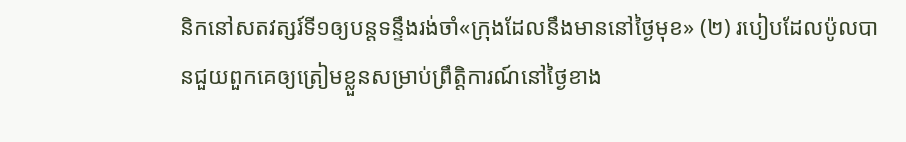និកនៅសតវត្សរ៍ទី១ឲ្យបន្ដទន្ទឹងរង់ចាំ«ក្រុងដែលនឹងមាននៅថ្ងៃមុខ» (២) របៀបដែលប៉ូលបានជួយពួកគេឲ្យត្រៀមខ្លួនសម្រាប់ព្រឹត្តិការណ៍នៅថ្ងៃខាង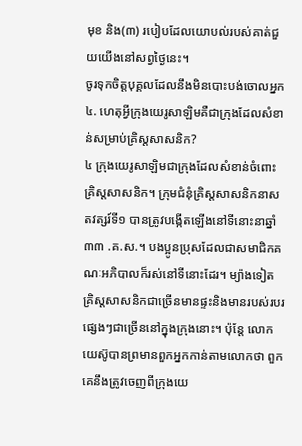មុខ និង(៣) របៀបដែលយោបល់របស់គាត់ជួយយើងនៅសព្វថ្ងៃនេះ។
ចូរទុកចិត្តបុគ្គលដែលនឹងមិនបោះបង់ចោលអ្នក
៤. ហេតុអ្វីក្រុងយេរូសាឡិមគឺជាក្រុងដែលសំខាន់សម្រាប់គ្រិស្តសាសនិក?
៤ ក្រុងយេរូសាឡិមជាក្រុងដែលសំខាន់ចំពោះគ្រិស្តសាសនិក។ ក្រុមជំនុំគ្រិស្តសាសនិកនាសតវត្សរ៍ទី១ បានត្រូវបង្កើតឡើងនៅទីនោះនាឆ្នាំ៣៣ .គ.ស.។ បងប្អូនប្រុសដែលជាសមាជិកគណៈអភិបាលក៏រស់នៅទីនោះដែរ។ ម្យ៉ាងទៀត គ្រិស្តសាសនិកជាច្រើនមានផ្ទះនិងមានរបស់របរផ្សេងៗជាច្រើននៅក្នុងក្រុងនោះ។ ប៉ុន្តែ លោកយេស៊ូបានព្រមានពួកអ្នកកាន់តាមលោកថា ពួកគេនឹងត្រូវចេញពីក្រុងយេ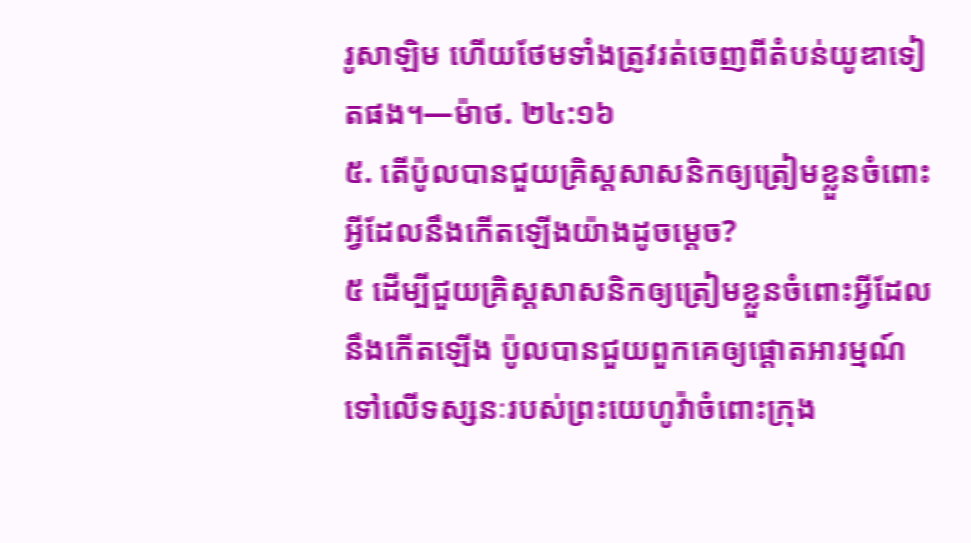រូសាឡិម ហើយថែមទាំងត្រូវរត់ចេញពីតំបន់យូឌាទៀតផង។—ម៉ាថ. ២៤:១៦
៥. តើប៉ូលបានជួយគ្រិស្តសាសនិកឲ្យត្រៀមខ្លួនចំពោះអ្វីដែលនឹងកើតឡើងយ៉ាងដូចម្ដេច?
៥ ដើម្បីជួយគ្រិស្តសាសនិកឲ្យត្រៀមខ្លួនចំពោះអ្វីដែលនឹងកើតឡើង ប៉ូលបានជួយពួកគេឲ្យផ្ដោតអារម្មណ៍ទៅលើទស្សនៈរបស់ព្រះយេហូវ៉ាចំពោះក្រុង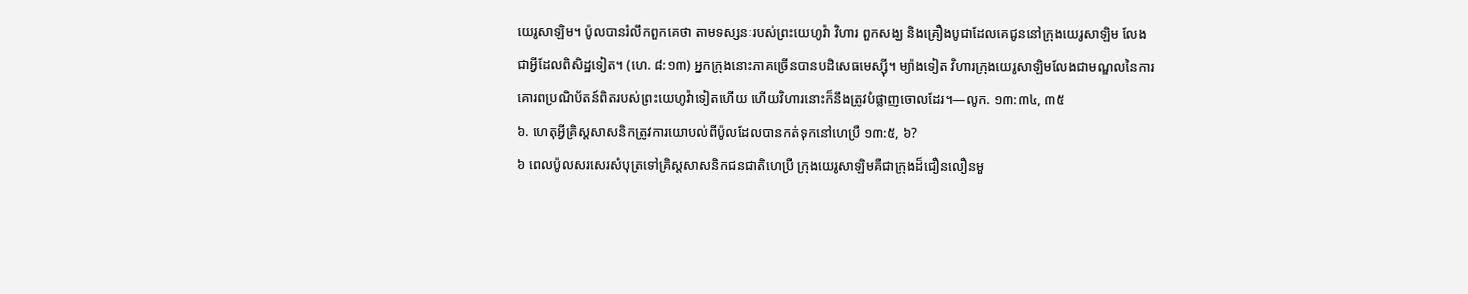យេរូសាឡិម។ ប៉ូលបានរំលឹកពួកគេថា តាមទស្សនៈរបស់ព្រះយេហូវ៉ា វិហារ ពួកសង្ឃ និងគ្រឿងបូជាដែលគេជូននៅក្រុងយេរូសាឡិម លែងជាអ្វីដែលពិសិដ្ឋទៀត។ (ហេ. ៨:១៣) អ្នកក្រុងនោះភាគច្រើនបានបដិសេធមេស្ស៊ី។ ម្យ៉ាងទៀត វិហារក្រុងយេរូសាឡិមលែងជាមណ្ឌលនៃការគោរពប្រណិប័តន៍ពិតរបស់ព្រះយេហូវ៉ាទៀតហើយ ហើយវិហារនោះក៏នឹងត្រូវបំផ្លាញចោលដែរ។—លូក. ១៣:៣៤, ៣៥
៦. ហេតុអ្វីគ្រិស្តសាសនិកត្រូវការយោបល់ពីប៉ូលដែលបានកត់ទុកនៅហេប្រឺ ១៣:៥, ៦?
៦ ពេលប៉ូលសរសេរសំបុត្រទៅគ្រិស្តសាសនិកជនជាតិហេប្រឺ ក្រុងយេរូសាឡិមគឺជាក្រុងដ៏ជឿនលឿនមួ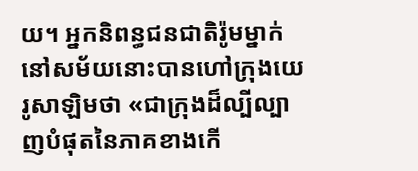យ។ អ្នកនិពន្ធជនជាតិរ៉ូមម្នាក់នៅសម័យនោះបានហៅក្រុងយេរូសាឡិមថា «ជាក្រុងដ៏ល្បីល្បាញបំផុតនៃភាគខាងកើ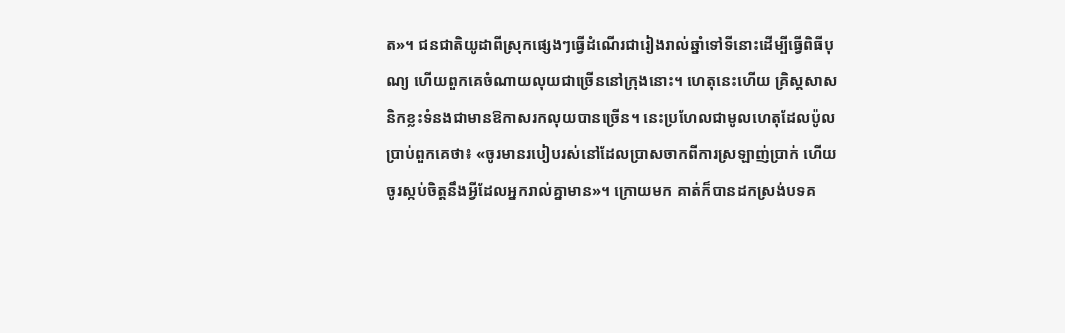ត»។ ជនជាតិយូដាពីស្រុកផ្សេងៗធ្វើដំណើរជារៀងរាល់ឆ្នាំទៅទីនោះដើម្បីធ្វើពិធីបុណ្យ ហើយពួកគេចំណាយលុយជាច្រើននៅក្រុងនោះ។ ហេតុនេះហើយ គ្រិស្តសាសនិកខ្លះទំនងជាមានឱកាសរកលុយបានច្រើន។ នេះប្រហែលជាមូលហេតុដែលប៉ូលប្រាប់ពួកគេថា៖ «ចូរមានរបៀបរស់នៅដែលប្រាសចាកពីការស្រឡាញ់ប្រាក់ ហើយចូរស្កប់ចិត្តនឹងអ្វីដែលអ្នករាល់គ្នាមាន»។ ក្រោយមក គាត់ក៏បានដកស្រង់បទគ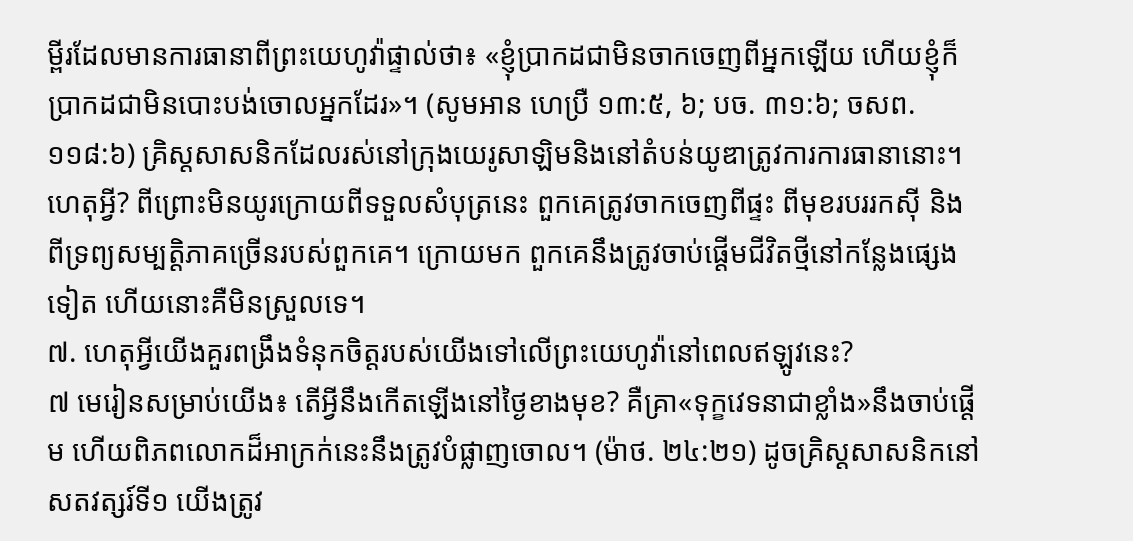ម្ពីរដែលមានការធានាពីព្រះយេហូវ៉ាផ្ទាល់ថា៖ «ខ្ញុំប្រាកដជាមិនចាកចេញពីអ្នកឡើយ ហើយខ្ញុំក៏ប្រាកដជាមិនបោះបង់ចោលអ្នកដែរ»។ (សូមអាន ហេប្រឺ ១៣:៥, ៦; បច. ៣១:៦; ចសព. ១១៨:៦) គ្រិស្តសាសនិកដែលរស់នៅក្រុងយេរូសាឡិមនិងនៅតំបន់យូឌាត្រូវការការធានានោះ។ ហេតុអ្វី? ពីព្រោះមិនយូរក្រោយពីទទួលសំបុត្រនេះ ពួកគេត្រូវចាកចេញពីផ្ទះ ពីមុខរបររកស៊ី និងពីទ្រព្យសម្បត្តិភាគច្រើនរបស់ពួកគេ។ ក្រោយមក ពួកគេនឹងត្រូវចាប់ផ្ដើមជីវិតថ្មីនៅកន្លែងផ្សេងទៀត ហើយនោះគឺមិនស្រួលទេ។
៧. ហេតុអ្វីយើងគួរពង្រឹងទំនុកចិត្តរបស់យើងទៅលើព្រះយេហូវ៉ានៅពេលឥឡូវនេះ?
៧ មេរៀនសម្រាប់យើង៖ តើអ្វីនឹងកើតឡើងនៅថ្ងៃខាងមុខ? គឺគ្រា«ទុក្ខវេទនាជាខ្លាំង»នឹងចាប់ផ្ដើម ហើយពិភពលោកដ៏អាក្រក់នេះនឹងត្រូវបំផ្លាញចោល។ (ម៉ាថ. ២៤:២១) ដូចគ្រិស្តសាសនិកនៅសតវត្សរ៍ទី១ យើងត្រូវ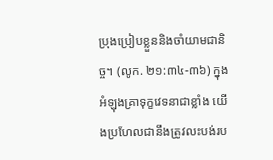ប្រុងប្រៀបខ្លួននិងចាំយាមជានិច្ច។ (លូក. ២១:៣៤-៣៦) ក្នុងអំឡុងគ្រាទុក្ខវេទនាជាខ្លាំង យើងប្រហែលជានឹងត្រូវលះបង់រប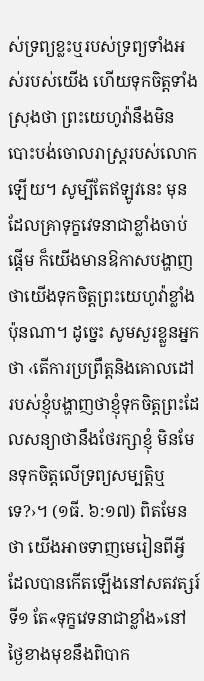ស់ទ្រព្យខ្លះឬរបស់ទ្រព្យទាំងអស់របស់យើង ហើយទុកចិត្តទាំងស្រុងថា ព្រះយេហូវ៉ានឹងមិនបោះបង់ចោលរាស្ត្ររបស់លោកឡើយ។ សូម្បីតែឥឡូវនេះ មុនដែលគ្រាទុក្ខវេទនាជាខ្លាំងចាប់ផ្ដើម ក៏យើងមានឱកាសបង្ហាញថាយើងទុកចិត្តព្រះយេហូវ៉ាខ្លាំងប៉ុនណា។ ដូច្នេះ សូមសួរខ្លួនអ្នកថា ‹តើការប្រព្រឹត្តនិងគោលដៅរបស់ខ្ញុំបង្ហាញថាខ្ញុំទុកចិត្តព្រះដែលសន្យាថានឹងថែរក្សាខ្ញុំ មិនមែនទុកចិត្តលើទ្រព្យសម្បត្តិឬទេ?›។ (១ធី. ៦:១៧) ពិតមែនថា យើងអាចទាញមេរៀនពីអ្វីដែលបានកើតឡើងនៅសតវត្សរ៍ទី១ តែ«ទុក្ខវេទនាជាខ្លាំង»នៅថ្ងៃខាងមុខនឹងពិបាក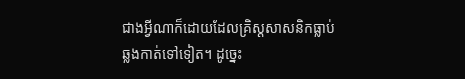ជាងអ្វីណាក៏ដោយដែលគ្រិស្តសាសនិកធ្លាប់ឆ្លងកាត់ទៅទៀត។ ដូច្នេះ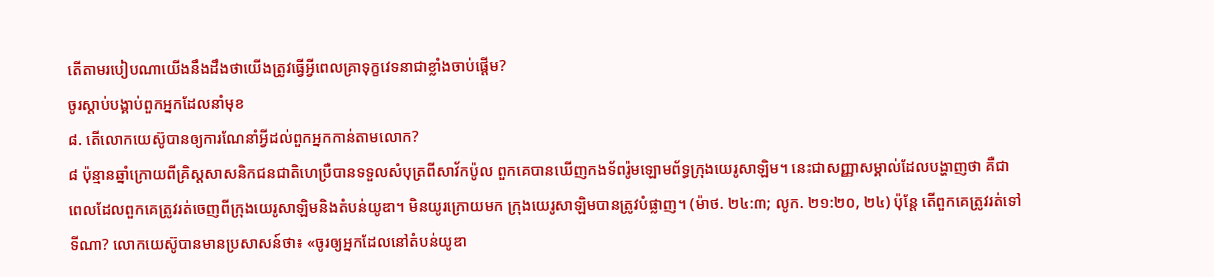តើតាមរបៀបណាយើងនឹងដឹងថាយើងត្រូវធ្វើអ្វីពេលគ្រាទុក្ខវេទនាជាខ្លាំងចាប់ផ្ដើម?
ចូរស្ដាប់បង្គាប់ពួកអ្នកដែលនាំមុខ
៨. តើលោកយេស៊ូបានឲ្យការណែនាំអ្វីដល់ពួកអ្នកកាន់តាមលោក?
៨ ប៉ុន្មានឆ្នាំក្រោយពីគ្រិស្តសាសនិកជនជាតិហេប្រឺបានទទួលសំបុត្រពីសាវ័កប៉ូល ពួកគេបានឃើញកងទ័ពរ៉ូមឡោមព័ទ្ធក្រុងយេរូសាឡិម។ នេះជាសញ្ញាសម្គាល់ដែលបង្ហាញថា គឺជាពេលដែលពួកគេត្រូវរត់ចេញពីក្រុងយេរូសាឡិមនិងតំបន់យូឌា។ មិនយូរក្រោយមក ក្រុងយេរូសាឡិមបានត្រូវបំផ្លាញ។ (ម៉ាថ. ២៤:៣; លូក. ២១:២០, ២៤) ប៉ុន្តែ តើពួកគេត្រូវរត់ទៅទីណា? លោកយេស៊ូបានមានប្រសាសន៍ថា៖ «ចូរឲ្យអ្នកដែលនៅតំបន់យូឌា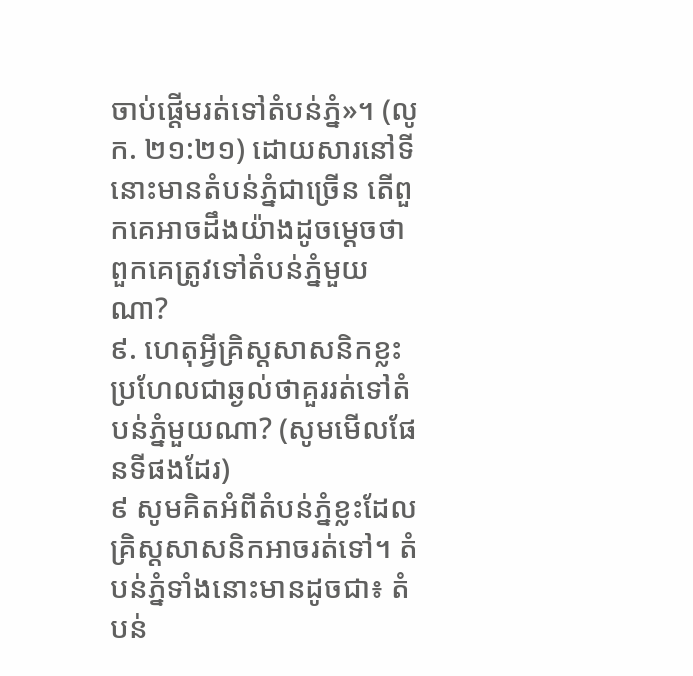ចាប់ផ្ដើមរត់ទៅតំបន់ភ្នំ»។ (លូក. ២១:២១) ដោយសារនៅទីនោះមានតំបន់ភ្នំជាច្រើន តើពួកគេអាចដឹងយ៉ាងដូចម្ដេចថាពួកគេត្រូវទៅតំបន់ភ្នំមួយណា?
៩. ហេតុអ្វីគ្រិស្តសាសនិកខ្លះប្រហែលជាឆ្ងល់ថាគួររត់ទៅតំបន់ភ្នំមួយណា? (សូមមើលផែនទីផងដែរ)
៩ សូមគិតអំពីតំបន់ភ្នំខ្លះដែលគ្រិស្តសាសនិកអាចរត់ទៅ។ តំបន់ភ្នំទាំងនោះមានដូចជា៖ តំបន់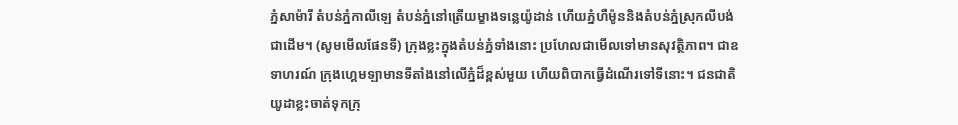ភ្នំសាម៉ារី តំបន់ភ្នំកាលីឡេ តំបន់ភ្នំនៅត្រើយម្ខាងទន្លេយ៉ូដាន់ ហើយភ្នំហឺម៉ូននិងតំបន់ភ្នំស្រុកលីបង់ជាដើម។ (សូមមើលផែនទី) ក្រុងខ្លះក្នុងតំបន់ភ្នំទាំងនោះ ប្រហែលជាមើលទៅមានសុវត្ថិភាព។ ជាឧទាហរណ៍ ក្រុងហ្គេមឡាមានទីតាំងនៅលើភ្នំដ៏ខ្ពស់មួយ ហើយពិបាកធ្វើដំណើរទៅទីនោះ។ ជនជាតិយូដាខ្លះចាត់ទុកក្រុ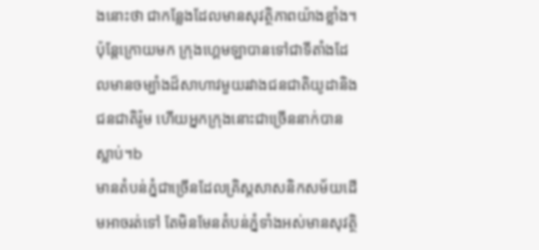ងនោះថា ជាកន្លែងដែលមានសុវត្ថិភាពយ៉ាងខ្លាំង។ ប៉ុន្តែក្រោយមក ក្រុងហ្គេមឡាបានទៅជាទីតាំងដែលមានចម្បាំងដ៏សាហាវមួយរវាងជនជាតិយូដានិងជនជាតិរ៉ូម ហើយអ្នកក្រុងនោះជាច្រើននាក់បានស្លាប់។b
មានតំបន់ភ្នំជាច្រើនដែលគ្រិស្តសាសនិកសម័យដើមអាចរត់ទៅ តែមិនមែនតំបន់ភ្នំទាំងអស់មានសុវត្ថិ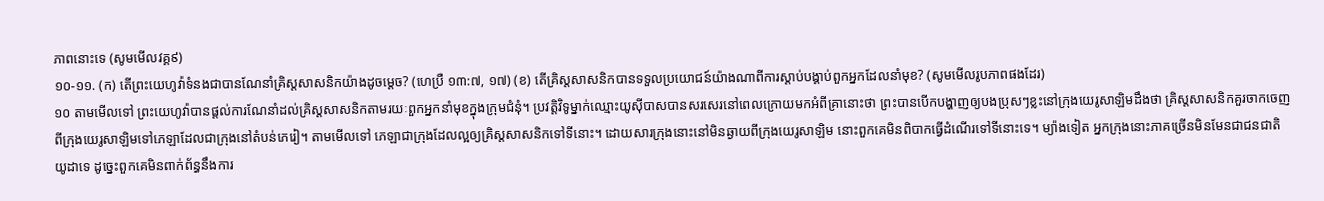ភាពនោះទេ (សូមមើលវគ្គ៩)
១០-១១. (ក) តើព្រះយេហូវ៉ាទំនងជាបានណែនាំគ្រិស្តសាសនិកយ៉ាងដូចម្ដេច? (ហេប្រឺ ១៣:៧, ១៧) (ខ) តើគ្រិស្តសាសនិកបានទទួលប្រយោជន៍យ៉ាងណាពីការស្ដាប់បង្គាប់ពួកអ្នកដែលនាំមុខ? (សូមមើលរូបភាពផងដែរ)
១០ តាមមើលទៅ ព្រះយេហូវ៉ាបានផ្ដល់ការណែនាំដល់គ្រិស្តសាសនិកតាមរយៈពួកអ្នកនាំមុខក្នុងក្រុមជំនុំ។ ប្រវត្តិវិទូម្នាក់ឈ្មោះយូស៊ីបាសបានសរសេរនៅពេលក្រោយមកអំពីគ្រានោះថា ព្រះបានបើកបង្ហាញឲ្យបងប្រុសៗខ្លះនៅក្រុងយេរូសាឡិមដឹងថា គ្រិស្តសាសនិកគួរចាកចេញពីក្រុងយេរូសាឡិមទៅភេឡាដែលជាក្រុងនៅតំបន់ភេរៀ។ តាមមើលទៅ ភេឡាជាក្រុងដែលល្អឲ្យគ្រិស្តសាសនិកទៅទីនោះ។ ដោយសារក្រុងនោះនៅមិនឆ្ងាយពីក្រុងយេរូសាឡិម នោះពួកគេមិនពិបាកធ្វើដំណើរទៅទីនោះទេ។ ម្យ៉ាងទៀត អ្នកក្រុងនោះភាគច្រើនមិនមែនជាជនជាតិយូដាទេ ដូច្នេះពួកគេមិនពាក់ព័ន្ធនឹងការ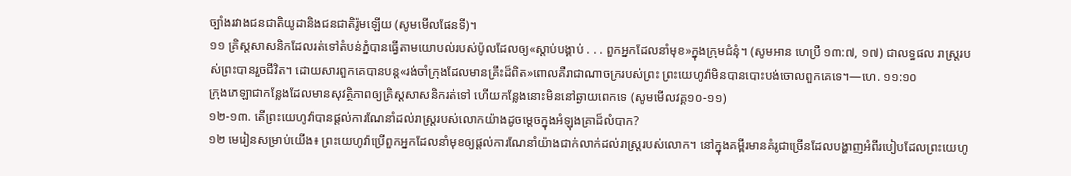ច្បាំងរវាងជនជាតិយូដានិងជនជាតិរ៉ូមឡើយ (សូមមើលផែនទី)។
១១ គ្រិស្តសាសនិកដែលរត់ទៅតំបន់ភ្នំបានធ្វើតាមយោបល់របស់ប៉ូលដែលឲ្យ«ស្ដាប់បង្គាប់ . . . ពួកអ្នកដែលនាំមុខ»ក្នុងក្រុមជំនុំ។ (សូមអាន ហេប្រឺ ១៣:៧, ១៧) ជាលទ្ធផល រាស្ត្ររបស់ព្រះបានរួចជីវិត។ ដោយសារពួកគេបានបន្ត«រង់ចាំក្រុងដែលមានគ្រឹះដ៏ពិត»ពោលគឺរាជាណាចក្ររបស់ព្រះ ព្រះយេហូវ៉ាមិនបានបោះបង់ចោលពួកគេទេ។—ហេ. ១១:១០
ក្រុងភេឡាជាកន្លែងដែលមានសុវត្ថិភាពឲ្យគ្រិស្តសាសនិករត់ទៅ ហើយកន្លែងនោះមិននៅឆ្ងាយពេកទេ (សូមមើលវគ្គ១០-១១)
១២-១៣. តើព្រះយេហូវ៉ាបានផ្ដល់ការណែនាំដល់រាស្ត្ររបស់លោកយ៉ាងដូចម្ដេចក្នុងអំឡុងគ្រាដ៏លំបាក?
១២ មេរៀនសម្រាប់យើង៖ ព្រះយេហូវ៉ាប្រើពួកអ្នកដែលនាំមុខឲ្យផ្ដល់ការណែនាំយ៉ាងជាក់លាក់ដល់រាស្ត្ររបស់លោក។ នៅក្នុងគម្ពីរមានគំរូជាច្រើនដែលបង្ហាញអំពីរបៀបដែលព្រះយេហូ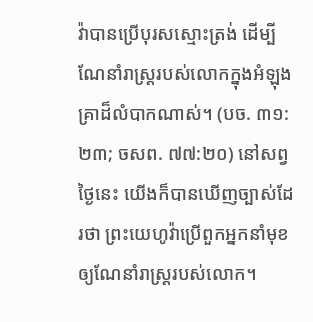វ៉ាបានប្រើបុរសស្មោះត្រង់ ដើម្បីណែនាំរាស្ត្ររបស់លោកក្នុងអំឡុងគ្រាដ៏លំបាកណាស់។ (បច. ៣១:២៣; ចសព. ៧៧:២០) នៅសព្វថ្ងៃនេះ យើងក៏បានឃើញច្បាស់ដែរថា ព្រះយេហូវ៉ាប្រើពួកអ្នកនាំមុខឲ្យណែនាំរាស្ត្ររបស់លោក។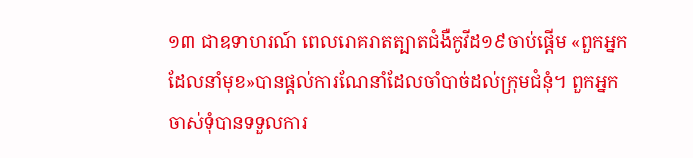១៣ ជាឧទាហរណ៍ ពេលរោគរាតត្បាតជំងឺកូវីដ១៩ចាប់ផ្ដើម «ពួកអ្នកដែលនាំមុខ»បានផ្ដល់ការណែនាំដែលចាំបាច់ដល់ក្រុមជំនុំ។ ពួកអ្នកចាស់ទុំបានទទួលការ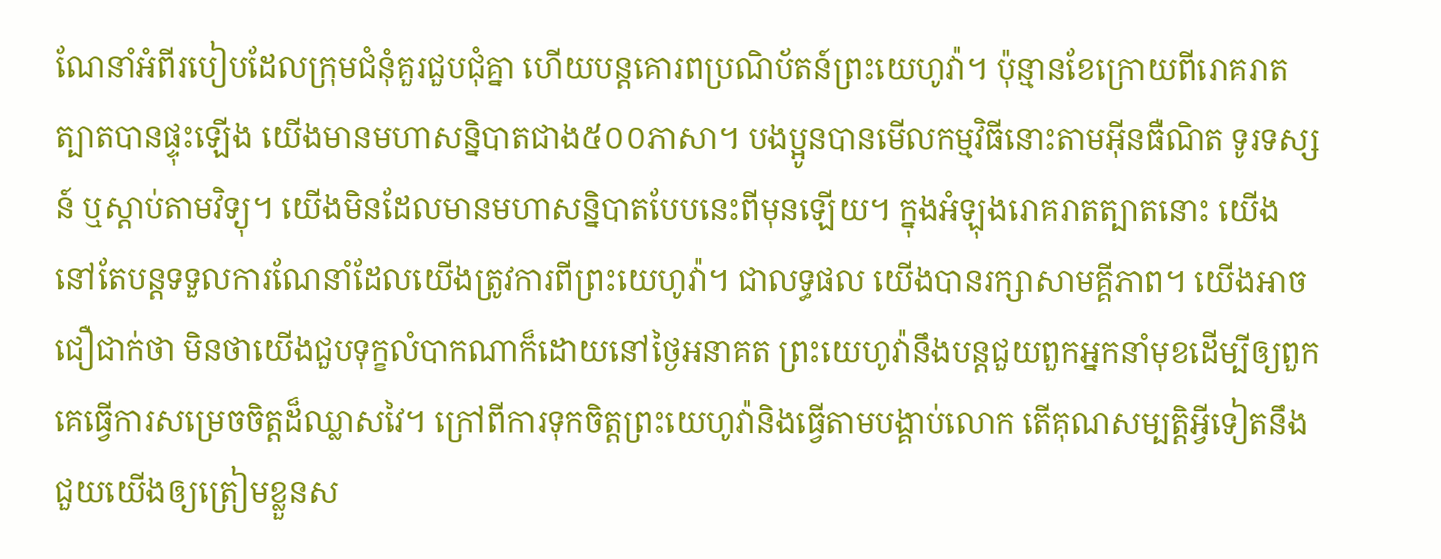ណែនាំអំពីរបៀបដែលក្រុមជំនុំគួរជួបជុំគ្នា ហើយបន្ដគោរពប្រណិប័តន៍ព្រះយេហូវ៉ា។ ប៉ុន្មានខែក្រោយពីរោគរាតត្បាតបានផ្ទុះឡើង យើងមានមហាសន្និបាតជាង៥០០ភាសា។ បងប្អូនបានមើលកម្មវិធីនោះតាមអ៊ីនធឺណិត ទូរទស្សន៍ ឬស្ដាប់តាមវិទ្យុ។ យើងមិនដែលមានមហាសន្និបាតបែបនេះពីមុនឡើយ។ ក្នុងអំឡុងរោគរាតត្បាតនោះ យើងនៅតែបន្តទទួលការណែនាំដែលយើងត្រូវការពីព្រះយេហូវ៉ា។ ជាលទ្ធផល យើងបានរក្សាសាមគ្គីភាព។ យើងអាចជឿជាក់ថា មិនថាយើងជួបទុក្ខលំបាកណាក៏ដោយនៅថ្ងៃអនាគត ព្រះយេហូវ៉ានឹងបន្ដជួយពួកអ្នកនាំមុខដើម្បីឲ្យពួកគេធ្វើការសម្រេចចិត្តដ៏ឈ្លាសវៃ។ ក្រៅពីការទុកចិត្តព្រះយេហូវ៉ានិងធ្វើតាមបង្គាប់លោក តើគុណសម្បត្តិអ្វីទៀតនឹងជួយយើងឲ្យត្រៀមខ្លួនស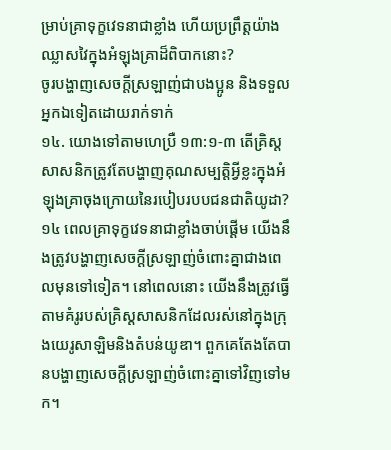ម្រាប់គ្រាទុក្ខវេទនាជាខ្លាំង ហើយប្រព្រឹត្តយ៉ាងឈ្លាសវៃក្នុងអំឡុងគ្រាដ៏ពិបាកនោះ?
ចូរបង្ហាញសេចក្ដីស្រឡាញ់ជាបងប្អូន និងទទួលអ្នកឯទៀតដោយរាក់ទាក់
១៤. យោងទៅតាមហេប្រឺ ១៣:១-៣ តើគ្រិស្តសាសនិកត្រូវតែបង្ហាញគុណសម្បត្តិអ្វីខ្លះក្នុងអំឡុងគ្រាចុងក្រោយនៃរបៀបរបបជនជាតិយូដា?
១៤ ពេលគ្រាទុក្ខវេទនាជាខ្លាំងចាប់ផ្ដើម យើងនឹងត្រូវបង្ហាញសេចក្ដីស្រឡាញ់ចំពោះគ្នាជាងពេលមុនទៅទៀត។ នៅពេលនោះ យើងនឹងត្រូវធ្វើតាមគំរូរបស់គ្រិស្តសាសនិកដែលរស់នៅក្នុងក្រុងយេរូសាឡិមនិងតំបន់យូឌា។ ពួកគេតែងតែបានបង្ហាញសេចក្ដីស្រឡាញ់ចំពោះគ្នាទៅវិញទៅមក។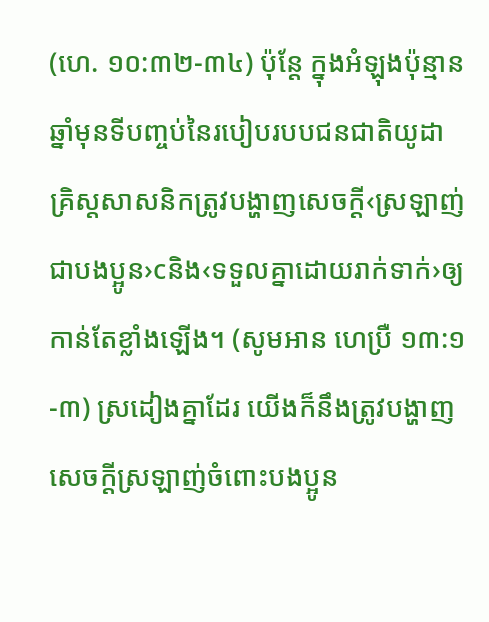(ហេ. ១០:៣២-៣៤) ប៉ុន្តែ ក្នុងអំឡុងប៉ុន្មានឆ្នាំមុនទីបញ្ចប់នៃរបៀបរបបជនជាតិយូដា គ្រិស្តសាសនិកត្រូវបង្ហាញសេចក្ដី‹ស្រឡាញ់ជាបងប្អូន›cនិង‹ទទួលគ្នាដោយរាក់ទាក់›ឲ្យកាន់តែខ្លាំងឡើង។ (សូមអាន ហេប្រឺ ១៣:១-៣) ស្រដៀងគ្នាដែរ យើងក៏នឹងត្រូវបង្ហាញសេចក្ដីស្រឡាញ់ចំពោះបងប្អូន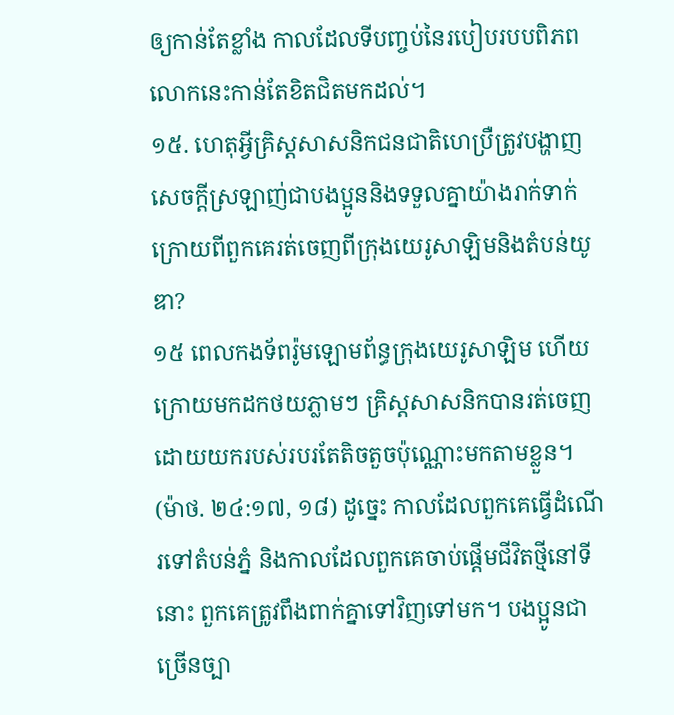ឲ្យកាន់តែខ្លាំង កាលដែលទីបញ្ចប់នៃរបៀបរបបពិភពលោកនេះកាន់តែខិតជិតមកដល់។
១៥. ហេតុអ្វីគ្រិស្តសាសនិកជនជាតិហេប្រឺត្រូវបង្ហាញសេចក្ដីស្រឡាញ់ជាបងប្អូននិងទទួលគ្នាយ៉ាងរាក់ទាក់ក្រោយពីពួកគេរត់ចេញពីក្រុងយេរូសាឡិមនិងតំបន់យូឌា?
១៥ ពេលកងទ័ពរ៉ូមឡោមព័ន្ធក្រុងយេរូសាឡិម ហើយក្រោយមកដកថយភ្លាមៗ គ្រិស្តសាសនិកបានរត់ចេញដោយយករបស់របរតែតិចតួចប៉ុណ្ណោះមកតាមខ្លួន។ (ម៉ាថ. ២៤:១៧, ១៨) ដូច្នេះ កាលដែលពួកគេធ្វើដំណើរទៅតំបន់ភ្នំ និងកាលដែលពួកគេចាប់ផ្ដើមជីវិតថ្មីនៅទីនោះ ពួកគេត្រូវពឹងពាក់គ្នាទៅវិញទៅមក។ បងប្អូនជាច្រើនច្បា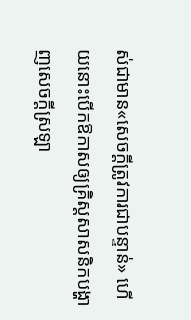ស់ជាមាន«សេចក្ដីត្រូវការជាបន្ទាន់» ហើយនោះបើកឱកាសឲ្យគ្រិស្តសាសនិកបង្ហាញសេចក្ដីស្រឡា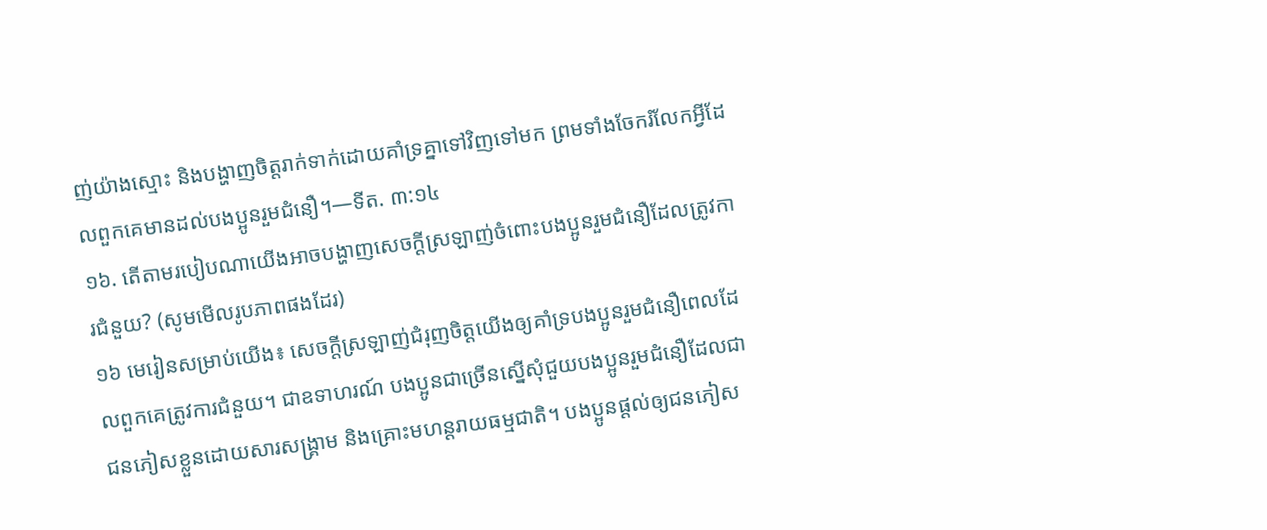ញ់យ៉ាងស្មោះ និងបង្ហាញចិត្តរាក់ទាក់ដោយគាំទ្រគ្នាទៅវិញទៅមក ព្រមទាំងចែករំលែកអ្វីដែលពួកគេមានដល់បងប្អូនរួមជំនឿ។—ទីត. ៣:១៤
១៦. តើតាមរបៀបណាយើងអាចបង្ហាញសេចក្ដីស្រឡាញ់ចំពោះបងប្អូនរួមជំនឿដែលត្រូវការជំនួយ? (សូមមើលរូបភាពផងដែរ)
១៦ មេរៀនសម្រាប់យើង៖ សេចក្ដីស្រឡាញ់ជំរុញចិត្តយើងឲ្យគាំទ្របងប្អូនរួមជំនឿពេលដែលពួកគេត្រូវការជំនួយ។ ជាឧទាហរណ៍ បងប្អូនជាច្រើនស្នើសុំជួយបងប្អូនរួមជំនឿដែលជាជនភៀសខ្លួនដោយសារសង្គ្រាម និងគ្រោះមហន្តរាយធម្មជាតិ។ បងប្អូនផ្ដល់ឲ្យជនភៀស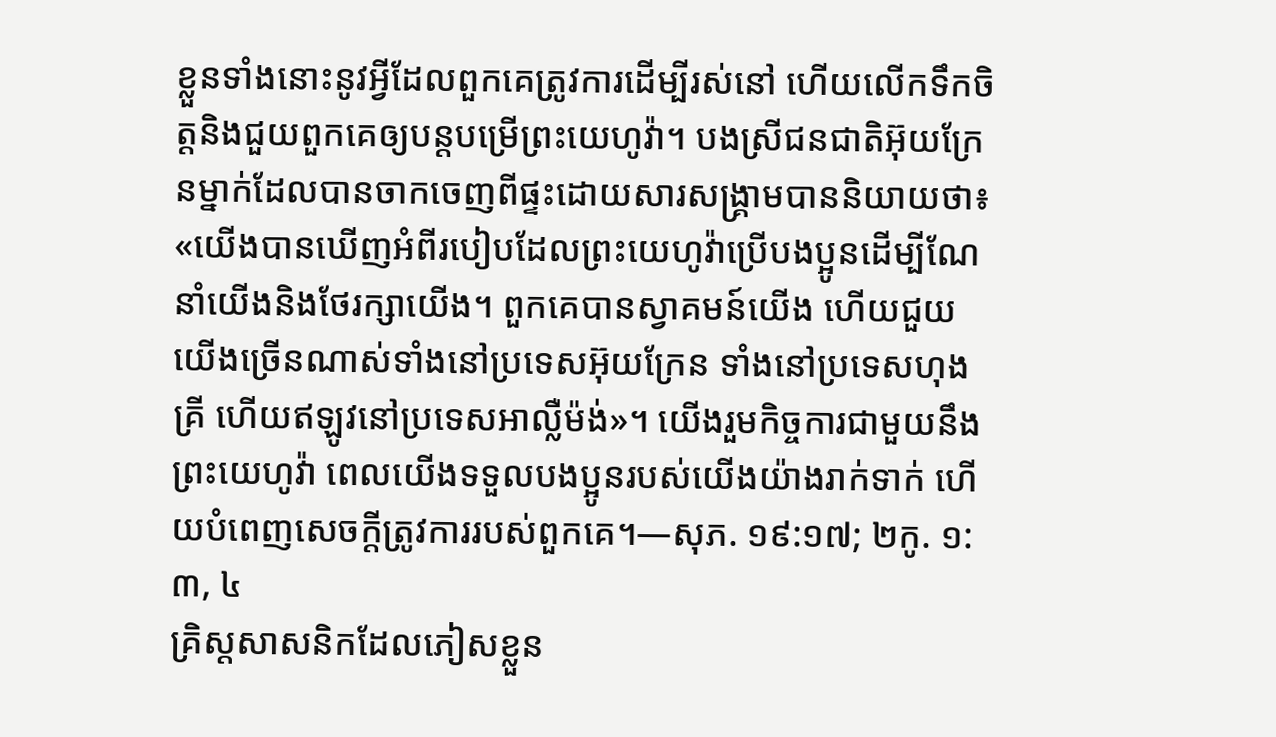ខ្លួនទាំងនោះនូវអ្វីដែលពួកគេត្រូវការដើម្បីរស់នៅ ហើយលើកទឹកចិត្តនិងជួយពួកគេឲ្យបន្តបម្រើព្រះយេហូវ៉ា។ បងស្រីជនជាតិអ៊ុយក្រែនម្នាក់ដែលបានចាកចេញពីផ្ទះដោយសារសង្គ្រាមបាននិយាយថា៖ «យើងបានឃើញអំពីរបៀបដែលព្រះយេហូវ៉ាប្រើបងប្អូនដើម្បីណែនាំយើងនិងថែរក្សាយើង។ ពួកគេបានស្វាគមន៍យើង ហើយជួយយើងច្រើនណាស់ទាំងនៅប្រទេសអ៊ុយក្រែន ទាំងនៅប្រទេសហុងគ្រី ហើយឥឡូវនៅប្រទេសអាល្លឺម៉ង់»។ យើងរួមកិច្ចការជាមួយនឹងព្រះយេហូវ៉ា ពេលយើងទទួលបងប្អូនរបស់យើងយ៉ាងរាក់ទាក់ ហើយបំពេញសេចក្ដីត្រូវការរបស់ពួកគេ។—សុភ. ១៩:១៧; ២កូ. ១:៣, ៤
គ្រិស្តសាសនិកដែលភៀសខ្លួន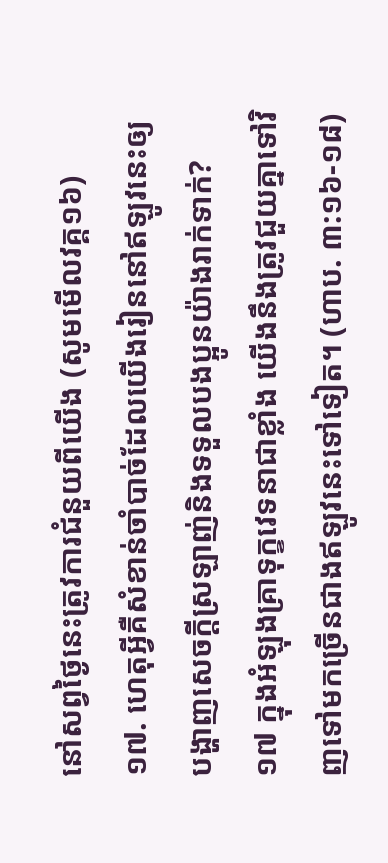នៅសព្វថ្ងៃនេះត្រូវការជំនួយពីយើង (សូមមើលវគ្គ១៦)
១៧. ហេតុអ្វីគឺសំខាន់ចាំបាច់ដែលយើងរៀននៅឥឡូវនេះឲ្យបង្ហាញសេចក្ដីស្រឡាញ់និងទទួលបងប្អូនយ៉ាងរាក់ទាក់?
១៧ ក្នុងអំឡុងគ្រាទុក្ខវេទនាជាខ្លាំង យើងនឹងត្រូវជួយគ្នាទៅវិញទៅមកច្រើនជាងឥឡូវនេះទៅទៀត។ (ហាប. ៣:១៦-១៨)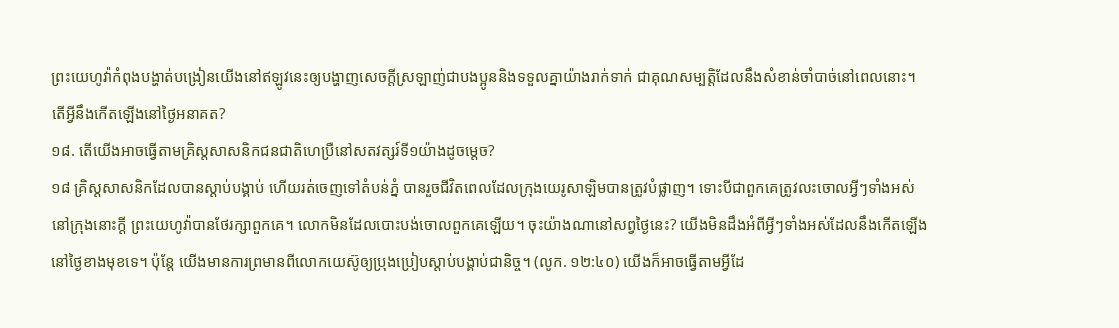ព្រះយេហូវ៉ាកំពុងបង្ហាត់បង្រៀនយើងនៅឥឡូវនេះឲ្យបង្ហាញសេចក្ដីស្រឡាញ់ជាបងប្អូននិងទទួលគ្នាយ៉ាងរាក់ទាក់ ជាគុណសម្បត្តិដែលនឹងសំខាន់ចាំបាច់នៅពេលនោះ។
តើអ្វីនឹងកើតឡើងនៅថ្ងៃអនាគត?
១៨. តើយើងអាចធ្វើតាមគ្រិស្តសាសនិកជនជាតិហេប្រឺនៅសតវត្សរ៍ទី១យ៉ាងដូចម្ដេច?
១៨ គ្រិស្តសាសនិកដែលបានស្ដាប់បង្គាប់ ហើយរត់ចេញទៅតំបន់ភ្នំ បានរួចជីវិតពេលដែលក្រុងយេរូសាឡិមបានត្រូវបំផ្លាញ។ ទោះបីជាពួកគេត្រូវលះចោលអ្វីៗទាំងអស់នៅក្រុងនោះក្ដី ព្រះយេហូវ៉ាបានថែរក្សាពួកគេ។ លោកមិនដែលបោះបង់ចោលពួកគេឡើយ។ ចុះយ៉ាងណានៅសព្វថ្ងៃនេះ? យើងមិនដឹងអំពីអ្វីៗទាំងអស់ដែលនឹងកើតឡើងនៅថ្ងៃខាងមុខទេ។ ប៉ុន្តែ យើងមានការព្រមានពីលោកយេស៊ូឲ្យប្រុងប្រៀបស្ដាប់បង្គាប់ជានិច្ច។ (លូក. ១២:៤០) យើងក៏អាចធ្វើតាមអ្វីដែ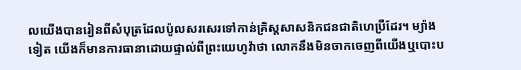លយើងបានរៀនពីសំបុត្រដែលប៉ូលសរសេរទៅកាន់គ្រិស្តសាសនិកជនជាតិហេប្រឺដែរ។ ម្យ៉ាងទៀត យើងក៏មានការធានាដោយផ្ទាល់ពីព្រះយេហូវ៉ាថា លោកនឹងមិនចាកចេញពីយើងឬបោះប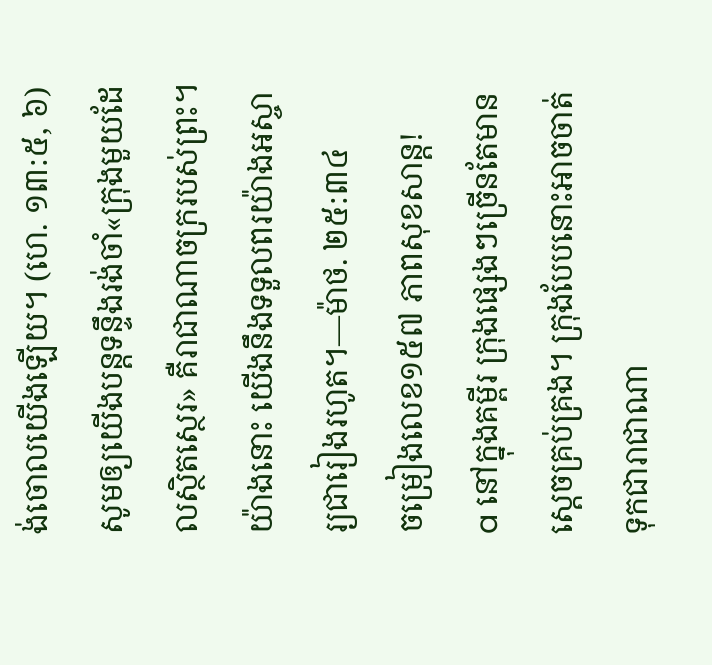ង់ចោលយើងឡើយ។ (ហេ. ១៣:៥, ៦) សូមឲ្យយើងបន្ដទន្ទឹងរង់ចាំ«ក្រុងមួយដែលស្ថិតស្ថេរ» គឺរាជាណាចក្ររបស់ព្រះ។ យ៉ាងនោះ យើងនឹងទទួលពរយ៉ាងអស្ចារ្យជារៀងរហូត។—ម៉ាថ. ២៥:៣៤
ចម្រៀងលេខ១៥៧ ភាពសុខសាន្ត!
a នៅក្នុងគម្ពីរ ក្រុងផ្សេងៗច្រើនតែមានស្ដេចគ្រប់គ្រង។ ក្រុងបែបនោះអាចចាត់ទុកជារាជាណា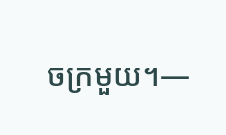ចក្រមួយ។—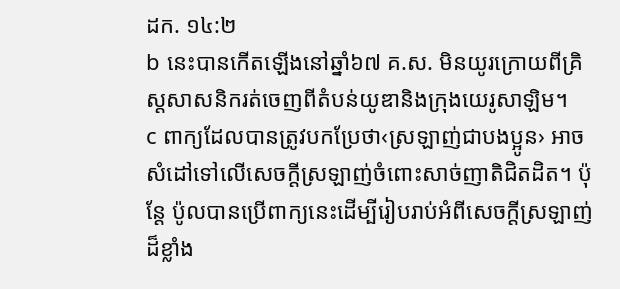ដក. ១៤:២
b នេះបានកើតឡើងនៅឆ្នាំ៦៧ គ.ស. មិនយូរក្រោយពីគ្រិស្តសាសនិករត់ចេញពីតំបន់យូឌានិងក្រុងយេរូសាឡិម។
c ពាក្យដែលបានត្រូវបកប្រែថា‹ស្រឡាញ់ជាបងប្អូន› អាចសំដៅទៅលើសេចក្ដីស្រឡាញ់ចំពោះសាច់ញាតិជិតដិត។ ប៉ុន្តែ ប៉ូលបានប្រើពាក្យនេះដើម្បីរៀបរាប់អំពីសេចក្ដីស្រឡាញ់ដ៏ខ្លាំង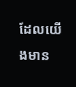ដែលយើងមាន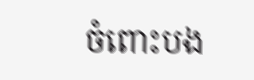ចំពោះបង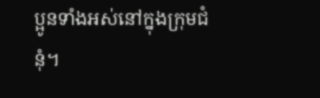ប្អូនទាំងអស់នៅក្នុងក្រុមជំនុំ។